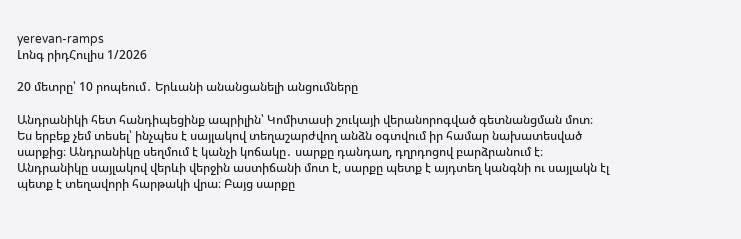yerevan-ramps
Լոնգ րիդՀուլիս 1/2026

20 մետրը՝ 10 րոպեում․ Երևանի անանցանելի անցումները

Անդրանիկի հետ հանդիպեցինք ապրիլին՝ Կոմիտասի շուկայի վերանորոգված գետնանցման մոտ։ Ես երբեք չեմ տեսել՝ ինչպես է սայլակով տեղաշարժվող անձն օգտվում իր համար նախատեսված սարքից։ Անդրանիկը սեղմում է կանչի կոճակը․ սարքը դանդաղ, դղրդոցով բարձրանում է։ Անդրանիկը սայլակով վերևի վերջին աստիճանի մոտ է, սարքը պետք է այդտեղ կանգնի ու սայլակն էլ պետք է տեղավորի հարթակի վրա։ Բայց սարքը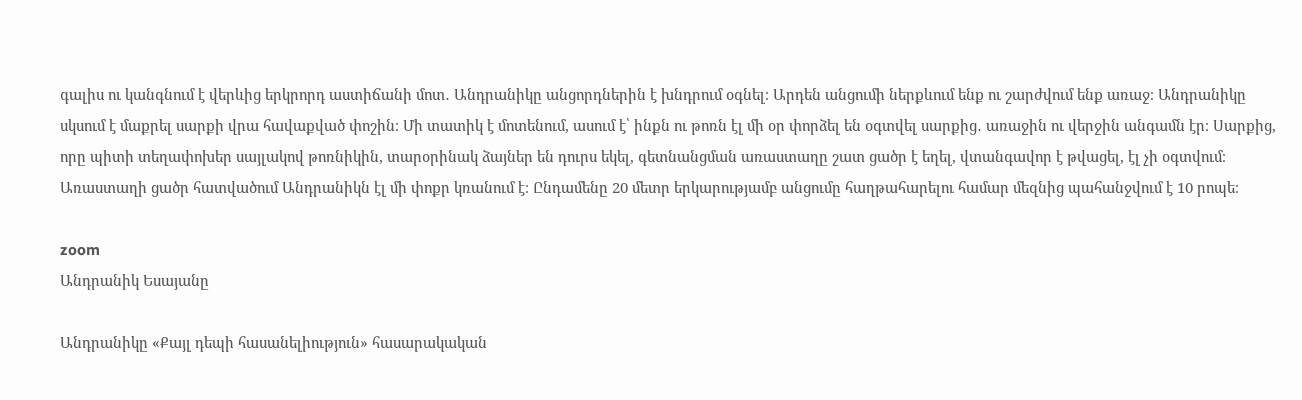գալիս ու կանգնում է վերևից երկրորդ աստիճանի մոտ․ Անդրանիկը անցորդներին է խնդրում օգնել։ Արդեն անցումի ներքևում ենք ու շարժվում ենք առաջ։ Անդրանիկը սկսում է մաքրել սարքի վրա հավաքված փոշին։ Մի տատիկ է մոտենում, ասում է՝ ինքն ու թոռն էլ մի օր փորձել են օգտվել սարքից․ առաջին ու վերջին անգամն էր։ Սարքից, որը պիտի տեղափոխեր սայլակով թոռնիկին, տարօրինակ ձայներ են դուրս եկել, գետնանցման առաստաղը շատ ցածր է եղել, վտանգավոր է թվացել, էլ չի օգտվում։ Առաստաղի ցածր հատվածում Անդրանիկն էլ մի փոքր կռանում է։ Ընդամենը 20 մետր երկարությամբ անցումը հաղթահարելու համար մեզնից պահանջվում է 10 րոպե։

zoom
Անդրանիկ Եսայանը

Անդրանիկը «Քայլ դեպի հասանելիություն» հասարակական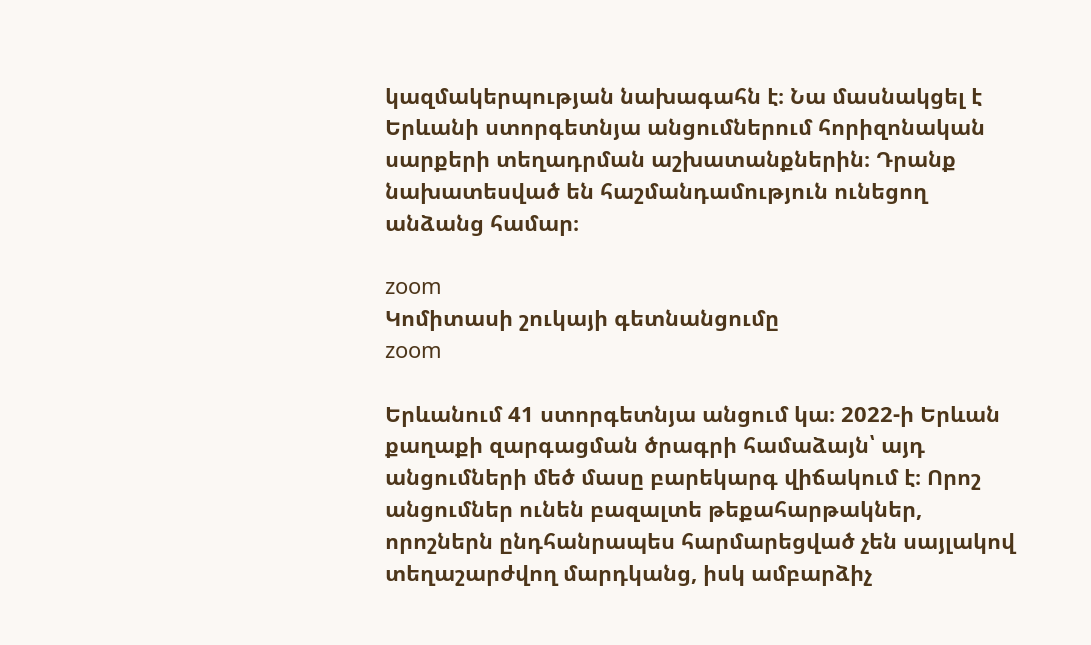կազմակերպության նախագահն է։ Նա մասնակցել է Երևանի ստորգետնյա անցումներում հորիզոնական սարքերի տեղադրման աշխատանքներին։ Դրանք նախատեսված են հաշմանդամություն ունեցող անձանց համար։

zoom
Կոմիտասի շուկայի գետնանցումը
zoom

Երևանում 41 ստորգետնյա անցում կա։ 2022-ի Երևան քաղաքի զարգացման ծրագրի համաձայն՝ այդ անցումների մեծ մասը բարեկարգ վիճակում է։ Որոշ անցումներ ունեն բազալտե թեքահարթակներ, որոշներն ընդհանրապես հարմարեցված չեն սայլակով տեղաշարժվող մարդկանց, իսկ ամբարձիչ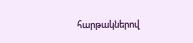հարթակներով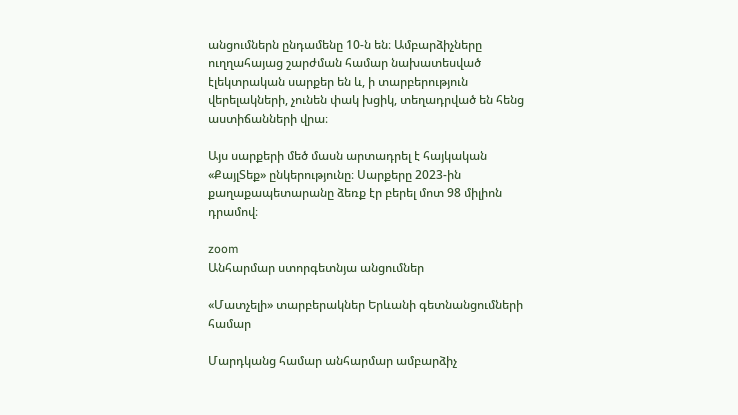անցումներն ընդամենը 10-ն են։ Ամբարձիչները ուղղահայաց շարժման համար նախատեսված էլեկտրական սարքեր են և, ի տարբերություն վերելակների, չունեն փակ խցիկ, տեղադրված են հենց աստիճանների վրա։

Այս սարքերի մեծ մասն արտադրել է հայկական «ՔայլՏեք» ընկերությունը։ Սարքերը 2023-ին քաղաքապետարանը ձեռք էր բերել մոտ 98 միլիոն դրամով։

zoom
Անհարմար ստորգետնյա անցումներ

«Մատչելի» տարբերակներ Երևանի գետնանցումների համար

Մարդկանց համար անհարմար ամբարձիչ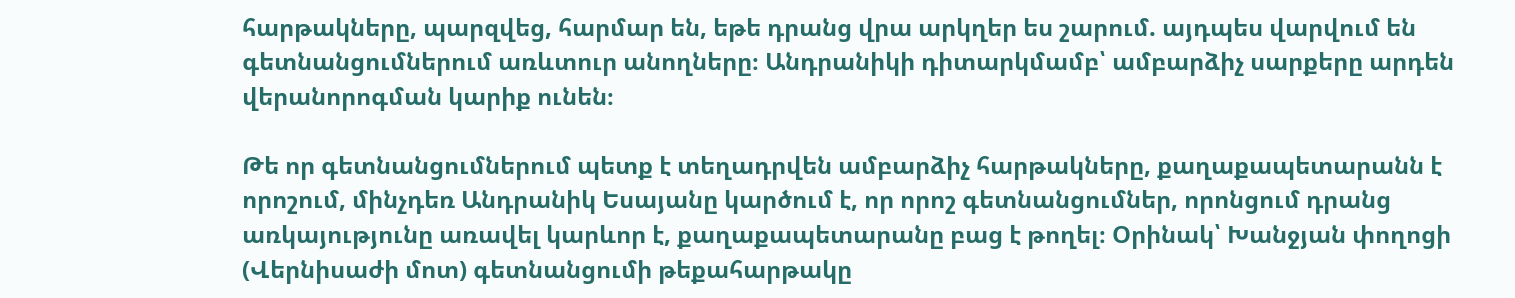հարթակները, պարզվեց, հարմար են, եթե դրանց վրա արկղեր ես շարում. այդպես վարվում են գետնանցումներում առևտուր անողները։ Անդրանիկի դիտարկմամբ՝ ամբարձիչ սարքերը արդեն վերանորոգման կարիք ունեն։

Թե որ գետնանցումներում պետք է տեղադրվեն ամբարձիչ հարթակները, քաղաքապետարանն է որոշում, մինչդեռ Անդրանիկ Եսայանը կարծում է, որ որոշ գետնանցումներ, որոնցում դրանց առկայությունը առավել կարևոր է, քաղաքապետարանը բաց է թողել։ Օրինակ՝ Խանջյան փողոցի (Վերնիսաժի մոտ) գետնանցումի թեքահարթակը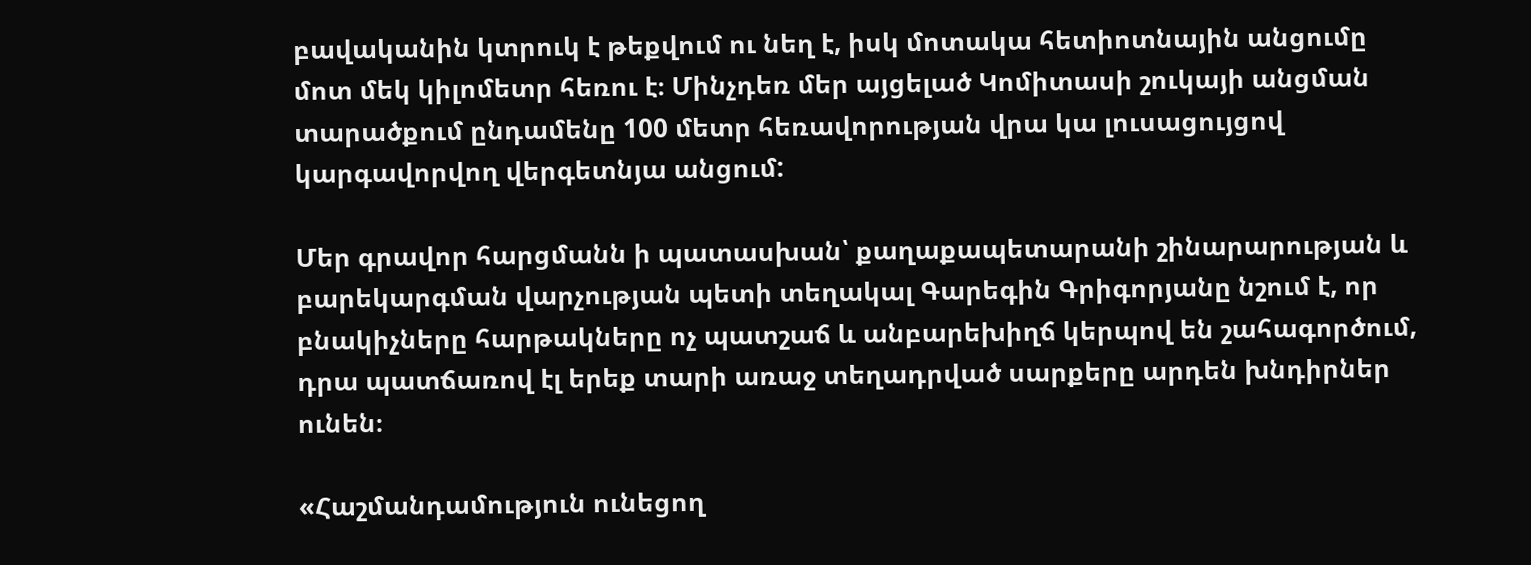բավականին կտրուկ է թեքվում ու նեղ է, իսկ մոտակա հետիոտնային անցումը մոտ մեկ կիլոմետր հեռու է։ Մինչդեռ մեր այցելած Կոմիտասի շուկայի անցման տարածքում ընդամենը 100 մետր հեռավորության վրա կա լուսացույցով կարգավորվող վերգետնյա անցում:

Մեր գրավոր հարցմանն ի պատասխան՝ քաղաքապետարանի շինարարության և բարեկարգման վարչության պետի տեղակալ Գարեգին Գրիգորյանը նշում է, որ բնակիչները հարթակները ոչ պատշաճ և անբարեխիղճ կերպով են շահագործում, դրա պատճառով էլ երեք տարի առաջ տեղադրված սարքերը արդեն խնդիրներ ունեն։

«Հաշմանդամություն ունեցող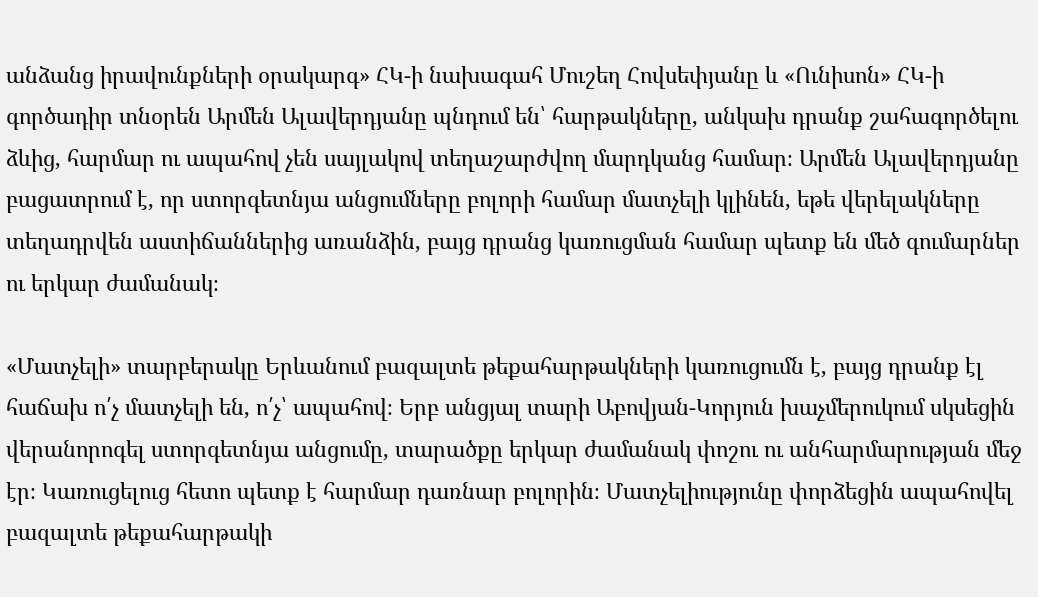անձանց իրավունքների օրակարգ» ՀԿ-ի նախագահ Մուշեղ Հովսեփյանը և «Ունիսոն» ՀԿ-ի գործադիր տնօրեն Արմեն Ալավերդյանը պնդում են՝ հարթակները, անկախ դրանք շահագործելու ձևից, հարմար ու ապահով չեն սայլակով տեղաշարժվող մարդկանց համար։ Արմեն Ալավերդյանը բացատրում է, որ ստորգետնյա անցումները բոլորի համար մատչելի կլինեն, եթե վերելակները տեղադրվեն աստիճաններից առանձին, բայց դրանց կառուցման համար պետք են մեծ գումարներ ու երկար ժամանակ։

«Մատչելի» տարբերակը Երևանում բազալտե թեքահարթակների կառուցումն է, բայց դրանք էլ հաճախ ո՛չ մատչելի են, ո՛չ՝ ապահով։ Երբ անցյալ տարի Աբովյան-Կորյուն խաչմերուկում սկսեցին վերանորոգել ստորգետնյա անցումը, տարածքը երկար ժամանակ փոշու ու անհարմարության մեջ էր։ Կառուցելուց հետո պետք է հարմար դառնար բոլորին։ Մատչելիությունը փորձեցին ապահովել բազալտե թեքահարթակի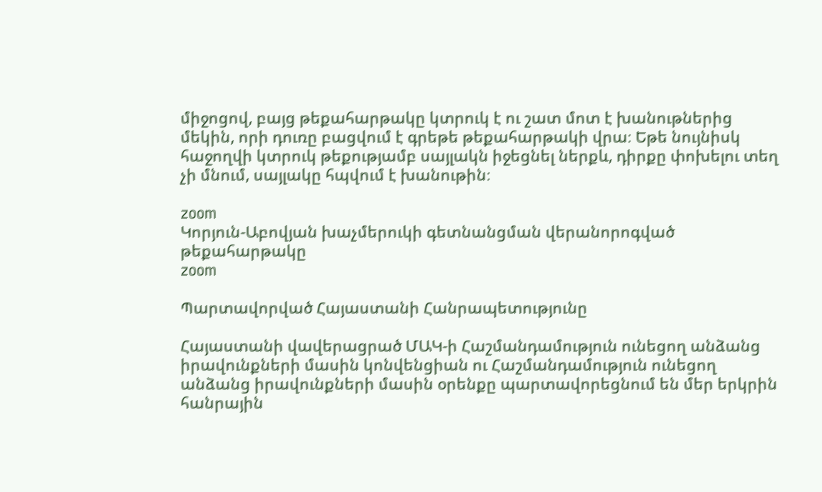միջոցով, բայց թեքահարթակը կտրուկ է ու շատ մոտ է խանութներից մեկին, որի դուռը բացվում է գրեթե թեքահարթակի վրա։ Եթե նույնիսկ հաջողվի կտրուկ թեքությամբ սայլակն իջեցնել ներքև, դիրքը փոխելու տեղ չի մնում, սայլակը հպվում է խանութին։

zoom
Կորյուն-Աբովյան խաչմերուկի գետնանցման վերանորոգված թեքահարթակը
zoom

Պարտավորված Հայաստանի Հանրապետությունը

Հայաստանի վավերացրած ՄԱԿ-ի Հաշմանդամություն ունեցող անձանց իրավունքների մասին կոնվենցիան ու Հաշմանդամություն ունեցող անձանց իրավունքների մասին օրենքը պարտավորեցնում են մեր երկրին հանրային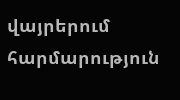վայրերում հարմարություն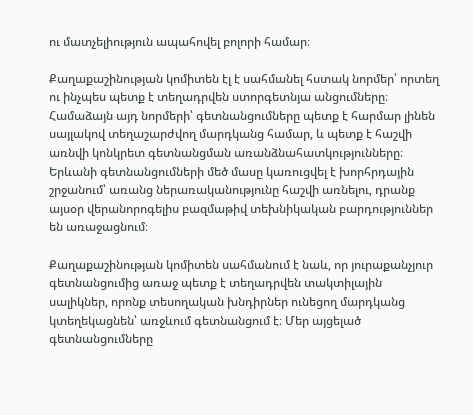ու մատչելիություն ապահովել բոլորի համար։

Քաղաքաշինության կոմիտեն էլ է սահմանել հստակ նորմեր՝ որտեղ ու ինչպես պետք է տեղադրվեն ստորգետնյա անցումները։ Համաձայն այդ նորմերի՝ գետնանցումները պետք է հարմար լինեն սայլակով տեղաշարժվող մարդկանց համար, և պետք է հաշվի առնվի կոնկրետ գետնանցման առանձնահատկությունները։ Երևանի գետնանցումների մեծ մասը կառուցվել է խորհրդային շրջանում՝ առանց ներառականությունը հաշվի առնելու, դրանք այսօր վերանորոգելիս բազմաթիվ տեխնիկական բարդություններ են առաջացնում։

Քաղաքաշինության կոմիտեն սահմանում է նաև, որ յուրաքանչյուր գետնանցումից առաջ պետք է տեղադրվեն տակտիլային սալիկներ, որոնք տեսողական խնդիրներ ունեցող մարդկանց կտեղեկացնեն՝ առջևում գետնանցում է։ Մեր այցելած գետնանցումները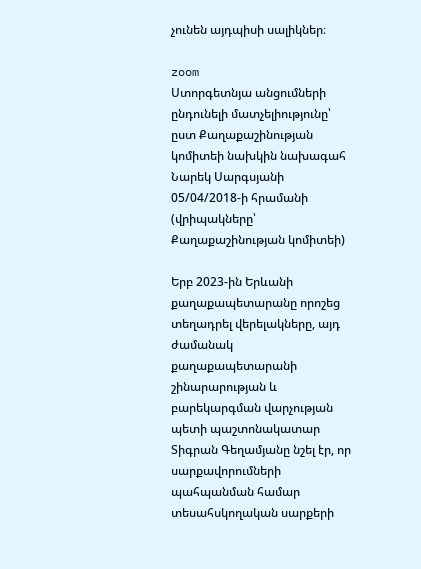չունեն այդպիսի սալիկներ։

zoom
Ստորգետնյա անցումների ընդունելի մատչելիությունը՝ ըստ Քաղաքաշինության կոմիտեի նախկին նախագահ Նարեկ Սարգսյանի 05/04/2018-ի հրամանի (վրիպակները՝ Քաղաքաշինության կոմիտեի)

Երբ 2023-ին Երևանի քաղաքապետարանը որոշեց տեղադրել վերելակները, այդ ժամանակ քաղաքապետարանի շինարարության և բարեկարգման վարչության պետի պաշտոնակատար Տիգրան Գեղամյանը նշել էր, որ սարքավորումների պահպանման համար տեսահսկողական սարքերի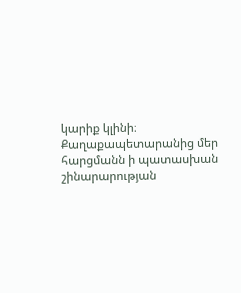կարիք կլինի։ Քաղաքապետարանից մեր հարցմանն ի պատասխան շինարարության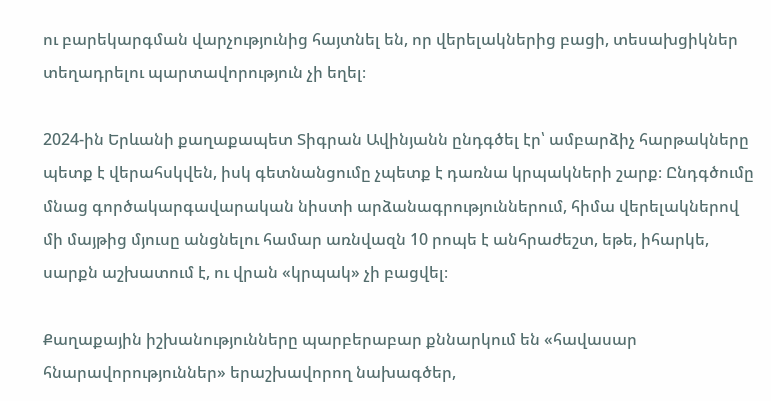ու բարեկարգման վարչությունից հայտնել են, որ վերելակներից բացի, տեսախցիկներ տեղադրելու պարտավորություն չի եղել։

2024-ին Երևանի քաղաքապետ Տիգրան Ավինյանն ընդգծել էր՝ ամբարձիչ հարթակները պետք է վերահսկվեն, իսկ գետնանցումը չպետք է դառնա կրպակների շարք։ Ընդգծումը մնաց գործակարգավարական նիստի արձանագրություններում, հիմա վերելակներով մի մայթից մյուսը անցնելու համար առնվազն 10 րոպե է անհրաժեշտ, եթե, իհարկե, սարքն աշխատում է, ու վրան «կրպակ» չի բացվել։

Քաղաքային իշխանությունները պարբերաբար քննարկում են «հավասար հնարավորություններ» երաշխավորող նախագծեր,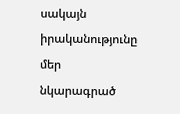սակայն իրականությունը մեր նկարագրած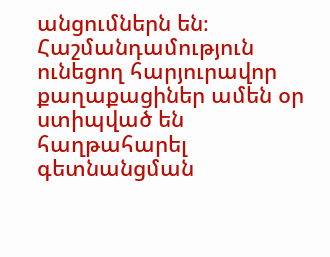անցումներն են։ Հաշմանդամություն ունեցող հարյուրավոր քաղաքացիներ ամեն օր ստիպված են հաղթահարել գետնանցման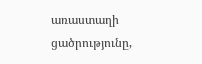առաստաղի ցածրությունը,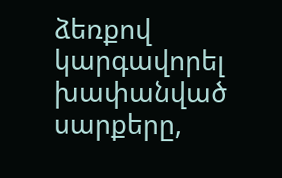ձեռքով կարգավորել խափանված սարքերը,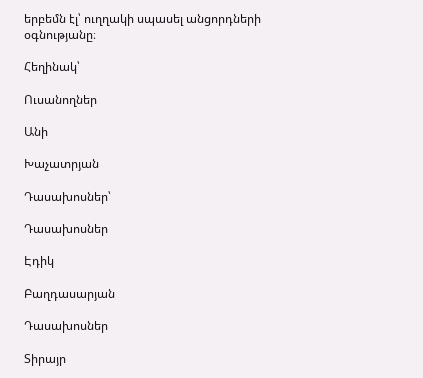երբեմն էլ՝ ուղղակի սպասել անցորդների օգնությանը։

Հեղինակ՝

Ուսանողներ

Անի

Խաչատրյան

Դասախոսներ՝

Դասախոսներ

Էդիկ

Բաղդասարյան

Դասախոսներ

Տիրայր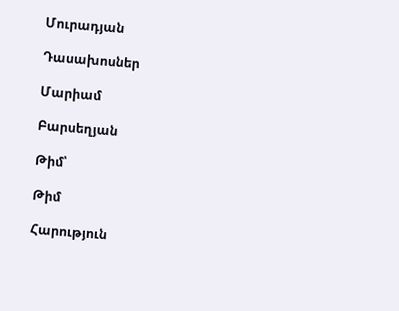Մուրադյան

Դասախոսներ

Մարիամ

Բարսեղյան

Թիմ՝

Թիմ

Հարություն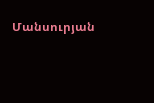Մանսուրյան